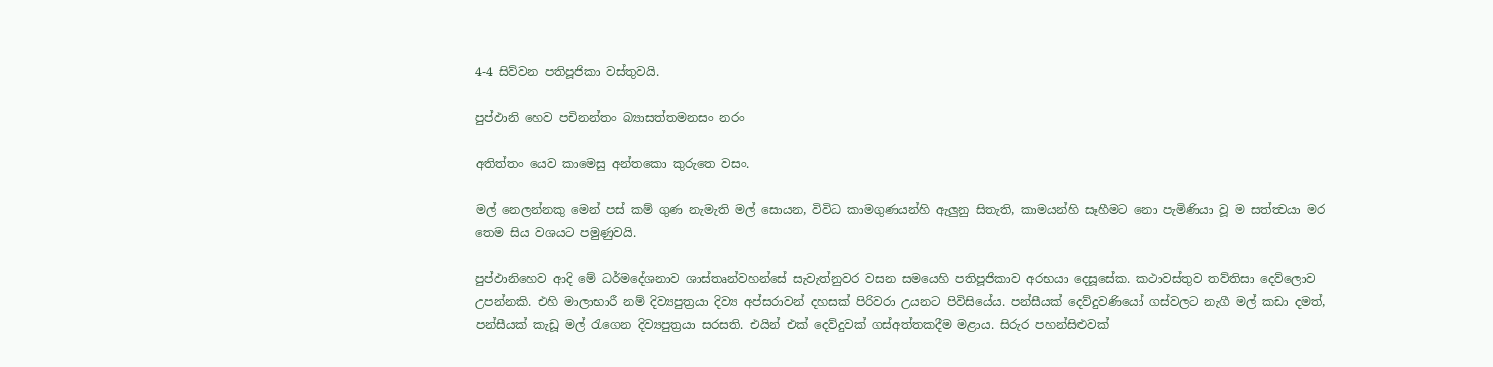4-4 සිව්වන පතිපූජිකා වස්තුවයි.

පුප්ඵානි හෙව පචිනන්තං බ්‍යාසත්තමනසං නරං

අතිත්තං යෙව කාමෙසු අන්තකො කුරුතෙ වසං.

මල් නෙලන්නකු මෙන් පස් කම් ගුණ නැමැති මල් සොයන, විවිධ කාමගුණයන්හි ඇලුනු සිතැති, කාමයන්හි සෑහීමට නො පැමිණියා වූ ම සත්ත්‍වයා මර තෙම සිය වශයට පමුණුවයි.

පුප්ඵානිහෙව ආදි මේ ධර්මදේශනාව ශාස්තෘන්වහන්සේ සැවැත්නුවර වසන සමයෙහි පතිපූජිකාව අරභයා දෙසූසේක. කථාවස්තුව තව්තිසා දෙව්ලොව උපන්නකි. එහි මාලාභාරී නම් දිව්‍යපුත්‍ර‍යා දිව්‍ය අප්සරාවන් දහසක් පිරිවරා උයනට පිවිසියේය. පන්සීයක් දෙව්දුවණියෝ ගස්වලට නැගී මල් කඩා දමත්, පන්සීයක් කැඩූ මල් රැගෙන දිව්‍යපුත්‍ර‍යා සරසති. එයින් එක් දෙව්දුවක් ගස්අත්තකදීම මළාය. සිරුර පහන්සිළුවක්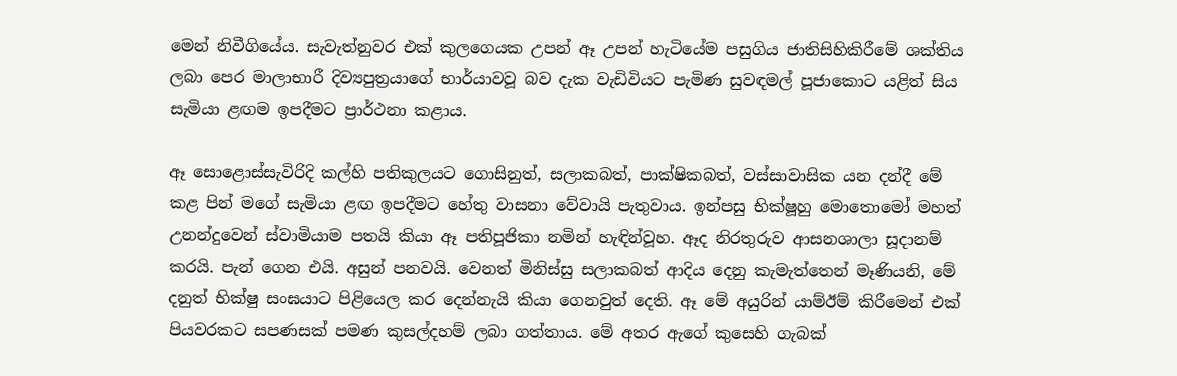මෙන් නිවීගියේය. සැවැත්නුවර එක් කුලගෙයක උපන් ඈ උපන් හැටියේම පසුගිය ජාතිසිහිකිරීමේ ශක්තිය ලබා පෙර මාලාභාරී දිව්‍යපුත්‍ර‍යාගේ භාර්යාවවූ බව දැක වැඩිවියට පැමිණ සුවඳමල් පූජාකොට යළිත් සිය සැමියා ළඟම ඉපදීමට ප්‍රාර්ථනා කළාය.

ඈ සොළොස්සැවිරිදි කල්හි පතිකුලයට ගොසිනුත්, සලාකබත්, පාක්ෂිකබත්, වස්සාවාසික යන දන්දී මේ කළ පින් මගේ සැමියා ළඟ ඉපදීමට හේතු වාසනා වේවායි පැතුවාය. ඉන්පසු භික්ෂූහු මොතොමෝ මහත් උනන්දුවෙන් ස්වාමියාම පතයි කියා ඈ පතිපූජිකා නමින් හැඳින්වූහ. ඈද නිරතුරුව ආසනශාලා සූදානම් කරයි. පැන් ගෙන එයි. අසුන් පනවයි. වෙනත් මිනිස්සු සලාකබත් ආදිය දෙනු කැමැත්තෙන් මෑණියනි, මේ දනුත් භික්ෂු සංඝයාට පිළියෙල කර දෙන්නැයි කියා ගෙනවුත් දෙති. ඈ මේ අයුරින් යාම්ඊම් කිරීමෙන් එක් පියවරකට සපණසක් පමණ කුසල්දහම් ලබා ගත්තාය. මේ අතර ඇගේ කුසෙහි ගැබක්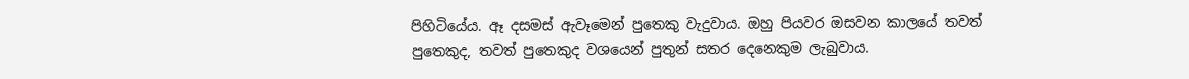පිහිටියේය. ඈ දසමස් ඇවෑමෙන් පුතෙකු වැදුවාය. ඔහු පියවර ඔසවන කාලයේ තවත් පුතෙකුද, තවත් පුතෙකුද වශයෙන් පුතුන් සතර දෙනෙකුම ලැබුවාය.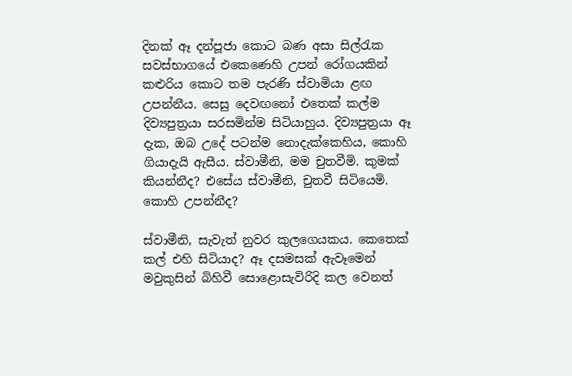දිනක් ඈ දන්පූජා කොට බණ අසා සිල්රැක සවස්භාගයේ එකෙණෙහි උපන් රෝගයකින් කළුරිය කොට තම පැරණි ස්වාමියා ළඟ උපන්නීය. සෙසු දෙවඟනෝ එතෙක් කල්ම දිව්‍යපුත්‍ර‍යා සරසමින්ම සිටියාහුය. දිව්‍යපුත්‍ර‍යා ඈ දැක, ඔබ උදේ පටන්ම නොදැක්කෙහිය, කොහි ගියාදැයි ඇසීය. ස්වාමීනි, මම චුතවීමි. කුමක් කියන්නීද? එසේය ස්වාමීනි, චුතවී සිටියෙමි. කොහි උපන්නීද?

ස්වාමීනි, සැවැත් නුවර කුලගෙයකය. කෙතෙක් කල් එහි සිටියාද? ඈ දසමසක් ඇවෑමෙන් මවුකුසින් බිහිවී සොළොසැවිරිදි කල වෙනත්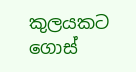කුලයකට ගොස්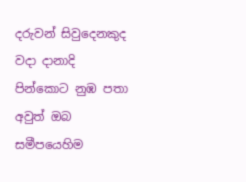දරුවන් සිවුදෙනකුද වදා දානාදි පින්කොට නුඹ පතා අවුත් ඔබ සමීපයෙහිම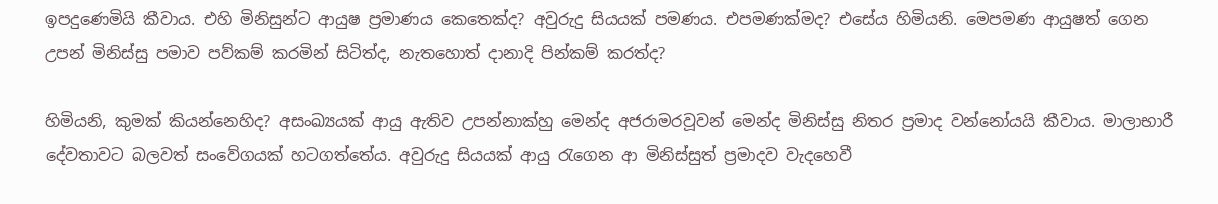ඉපදුණෙමියි කීවාය. එහි මිනිසුන්ට ආයුෂ ප්‍ර‍මාණය කෙතෙක්ද? අවුරුදු සියයක් පමණය. එපමණක්මද? එසේය හිමියනි. මෙපමණ ආයුෂත් ගෙන උපන් මිනිස්සු පමාව පව්කම් කරමින් සිටිත්ද, නැතහොත් දානාදි පින්කම් කරත්ද?

හිමියනි, කුමක් කියන්නෙහිද? අසංඛ්‍යයක් ආයු ඇතිව උපන්නාක්හු මෙන්ද අජරාමරවූවන් මෙන්ද මිනිස්සු නිතර ප්‍ර‍මාද වන්නෝයයි කීවාය. මාලාභාරී දේවතාවට බලවත් සංවේගයක් හටගත්තේය. අවුරුදු සියයක් ආයු රැගෙන ආ මිනිස්සුත් ප්‍ර‍මාදව වැදහෙවී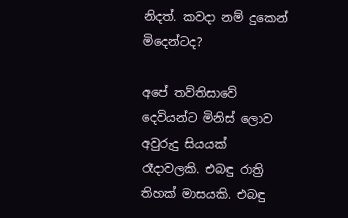නිදත්. කවදා නම් දුකෙන් මිදෙන්ටද?

අපේ තව්තිසාවේ දෙවියන්ට මිනිස් ලොව අවුරුදු සියයක් රෑදාවලකි. එබඳු රාත්‍රි තිහක් මාසයකි. එබඳු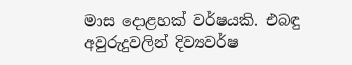මාස දොළහක් වර්ෂයකි. එබඳු අවුරුදුවලින් දිව්‍යවර්ෂ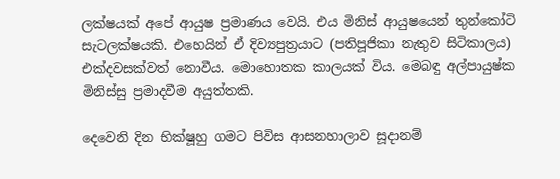ලක්ෂයක් අපේ ආයුෂ ප්‍ර‍මාණය වෙයි. එය මිනිස් ආයුෂයෙන් තුන්කෝටි සැටලක්ෂයකි. එහෙයින් ඒ දිව්‍යපුත්‍ර‍යාට (පතිපූජිකා නැතුව සිටිකාලය) එක්දවසක්වත් නොවීය. මොහොතක කාලයක් විය. මෙබඳු අල්පායුෂ්ක මිනිස්සු ප්‍ර‍මාදවීම අයුත්තකි.

දෙවෙනි දින භික්ෂූහු ගමට පිවිස ආසනහාලාව සූදානම්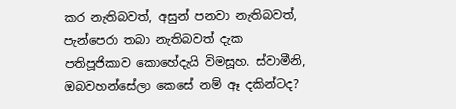කර නැතිබවත්, අසුන් පනවා නැතිබවත්, පැන්පෙරා තබා නැතිබවත් දැක පතිපූජිකාව කොහේදැයි විමසූහ. ස්වාමීනි, ඔබවහන්සේලා කෙසේ නම් ඈ දකින්ටද?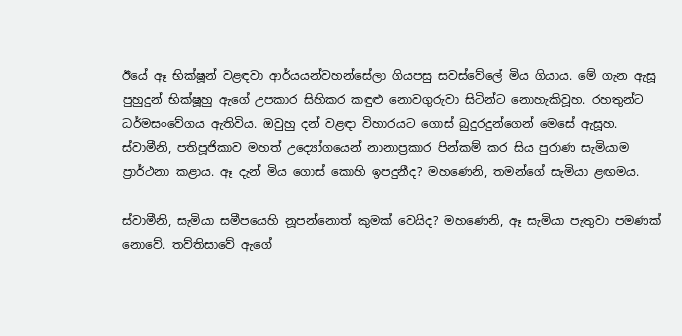ඊයේ ඈ භික්ෂූන් වළඳවා ආර්යයන්වහන්සේලා ගියපසු සවස්වේලේ මිය ගියාය. මේ ගැන ඇසූ පුහුදුන් භික්ෂූහු ඇගේ උපකාර සිහිකර කඳුළු නොවගුරුවා සිටින්ට නොහැකිවූහ. රහතුන්ට ධර්මසංවේගය ඇතිවිය. ඔවුහු දන් වළඳා විහාරයට ගොස් බුදුරදුන්ගෙන් මෙසේ ඇසූහ. ස්වාමීනි, පතිපූජිකාව මහත් උද්‍යෝගයෙන් නානාප්‍ර‍කාර පින්කම් කර සිය පුරාණ සැමියාම ප්‍රාර්ථනා කළාය. ඈ දැන් මිය ගොස් කොහි ඉපදුනීද? මහණෙනි, තමන්ගේ සැමියා ළඟමය.

ස්වාමීනි, සැමියා සමීපයෙහි නූපන්නොත් කුමක් වෙයිද? මහණෙනි, ඈ සැමියා පැතුවා පමණක් නොවේ. තව්තිසාවේ ඇගේ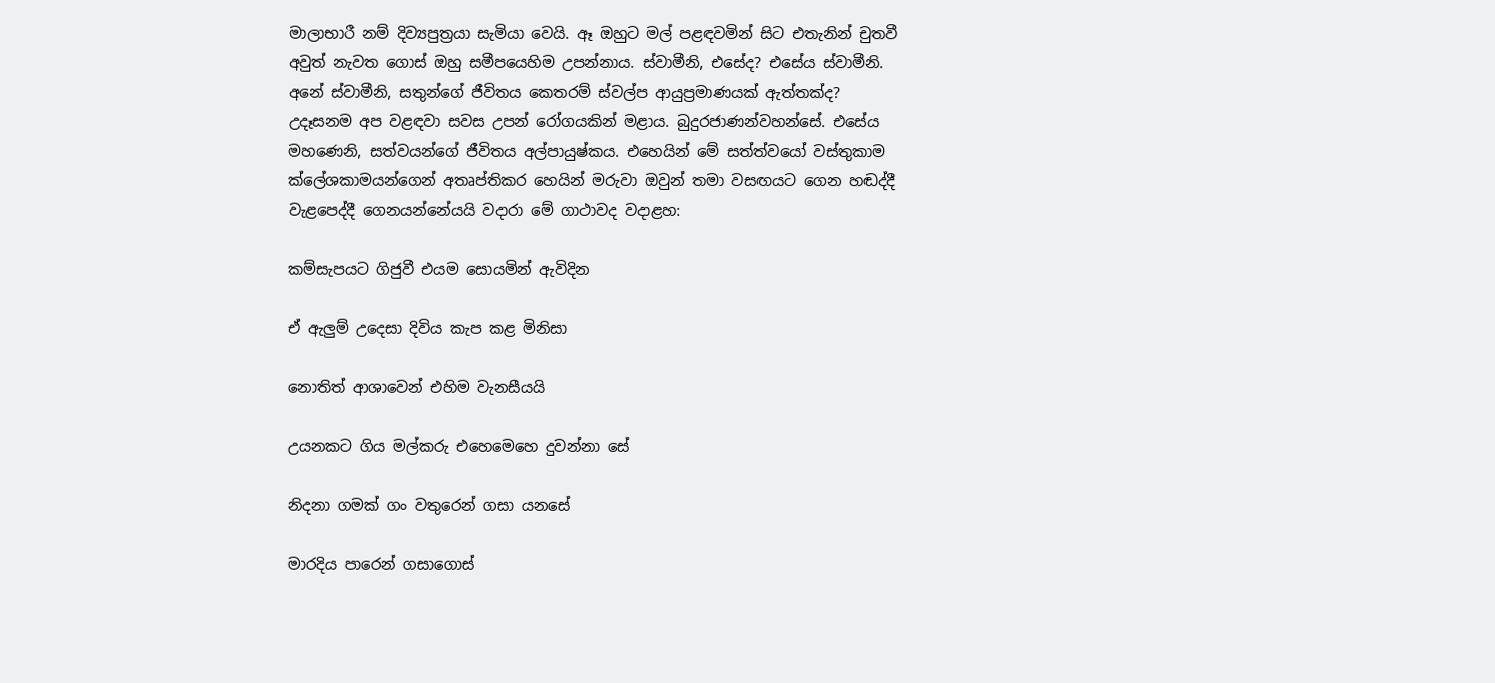මාලාභාරී නම් දිව්‍යපුත්‍ර‍යා සැමියා වෙයි. ඈ ඔහුට මල් පළඳවමින් සිට එතැනින් චුතවී අවුත් නැවත ගොස් ඔහු සමීපයෙහිම උපන්නාය. ස්වාමීනි, එසේද? එසේය ස්වාමීනි. අනේ ස්වාමීනි, සතුන්ගේ ජීවිතය කෙතරම් ස්වල්ප ආයුප්‍ර‍මාණයක් ඇත්තක්ද? උදෑසනම අප වළඳවා සවස උපන් රෝගයකින් මළාය. බුදුරජාණන්වහන්සේ. එසේය මහණෙනි, සත්වයන්ගේ ජීවිතය අල්පායුෂ්කය. එහෙයින් මේ සත්ත්වයෝ වස්තුකාම ක්ලේශකාමයන්ගෙන් අතෘප්තිකර හෙයින් මරුවා ඔවුන් තමා වසඟයට ගෙන හඬද්දී වැළපෙද්දී ගෙනයන්නේයයි වදාරා මේ ගාථාවද වදාළහ:

කම්සැපයට ගිජුවී එයම සොයමින් ඇවිදින

ඒ ඇලුම් උදෙසා දිවිය කැප කළ මිනිසා

නොතිත් ආශාවෙන් එහිම වැනසීයයි

උයනකට ගිය මල්කරු එහෙමෙහෙ දුවන්නා සේ

නිදනා ගමක් ගං වතුරෙන් ගසා යනසේ

මාරදිය පාරෙන් ගසාගොස්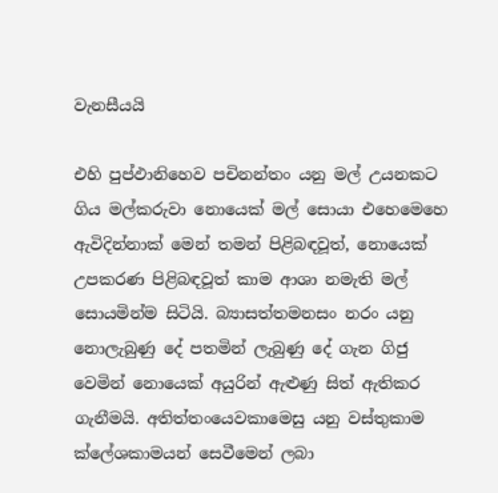වැනසීයයි

එහි පුප්ඵානිහෙව පචිනන්තං යනු මල් උයනකට ගිය මල්කරුවා නොයෙක් මල් සොයා එහෙමෙහෙ ඇවිදින්නාක් මෙන් තමන් පිළිබඳවූත්, නොයෙක් උපකරණ පිළිබඳවූත් කාම ආශා නමැති මල් සොයමින්ම සිටියි. බ්‍යාසත්තමනසං නරං යනු නොලැබුණු දේ පතමින් ලැබුණු දේ ගැන ගිජු වෙමින් නොයෙක් අයුරින් ඇළුණු සිත් ඇතිකර ගැනීමයි. අතිත්තංයෙවකාමෙසු යනු වස්තුකාම ක්ලේශකාමයන් සෙවීමෙන් ලබා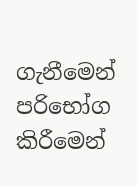ගැනීමෙන් පරිභෝග කිරීමෙන්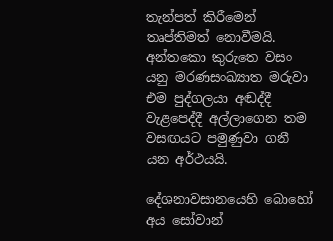තැන්පත් කිරීමෙන් තෘප්තිමත් නොවීමයි. අන්තකො කුරුතෙ වසං යනු මරණසංඛ්‍යාත මරුවා එම පුද්ගලයා අඬද්දී වැළපෙද්දී අල්ලාගෙන තම වසඟයට පමුණුවා ගනී යන අර්ථයයි.

දේශනාවසානයෙහි බොහෝ අය සෝවාන්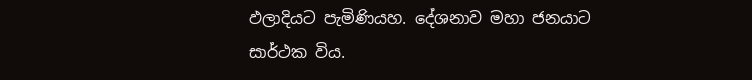ඵලාදියට පැමිණියහ. දේශනාව මහා ජනයාට සාර්ථක විය.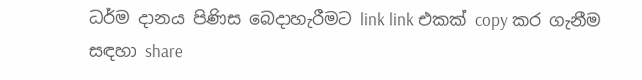ධර්ම දානය පිණිස බෙදාහැරීමට link link එකක් copy කර ගැනීම සඳහා share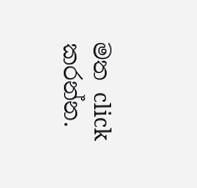මත click කරන්න.